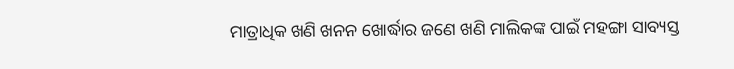ମାତ୍ରାଧିକ ଖଣି ଖନନ ଖୋର୍ଦ୍ଧାର ଜଣେ ଖଣି ମାଲିକଙ୍କ ପାଇଁ ମହଙ୍ଗା ସାବ୍ୟସ୍ତ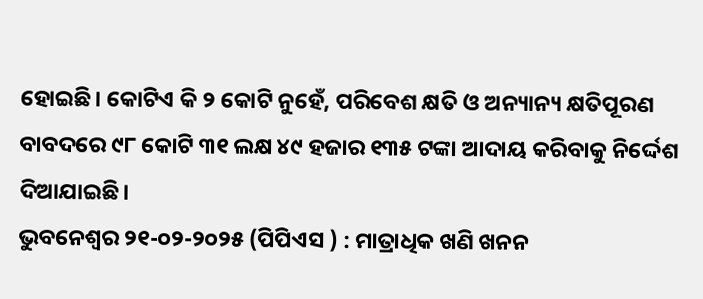ହୋଇଛି। କୋଟିଏ କି ୨ କୋଟି ନୁହେଁ, ପରିବେଶ କ୍ଷତି ଓ ଅନ୍ୟାନ୍ୟ କ୍ଷତିପୂରଣ ବାବଦରେ ୯୮ କୋଟି ୩୧ ଲକ୍ଷ ୪୯ ହଜାର ୧୩୫ ଟଙ୍କା ଆଦାୟ କରିବାକୁ ନିର୍ଦ୍ଦେଶ ଦିଆଯାଇଛି।
ଭୁବନେଶ୍ୱର ୨୧-୦୨-୨୦୨୫ (ପିପିଏସ ) : ମାତ୍ରାଧିକ ଖଣି ଖନନ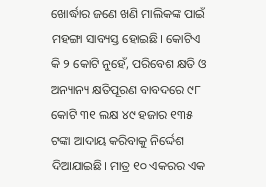ଖୋର୍ଦ୍ଧାର ଜଣେ ଖଣି ମାଲିକଙ୍କ ପାଇଁ ମହଙ୍ଗା ସାବ୍ୟସ୍ତ ହୋଇଛି। କୋଟିଏ କି ୨ କୋଟି ନୁହେଁ, ପରିବେଶ କ୍ଷତି ଓ ଅନ୍ୟାନ୍ୟ କ୍ଷତିପୂରଣ ବାବଦରେ ୯୮ କୋଟି ୩୧ ଲକ୍ଷ ୪୯ ହଜାର ୧୩୫ ଟଙ୍କା ଆଦାୟ କରିବାକୁ ନିର୍ଦ୍ଦେଶ ଦିଆଯାଇଛି। ମାତ୍ର ୧୦ ଏକରର ଏକ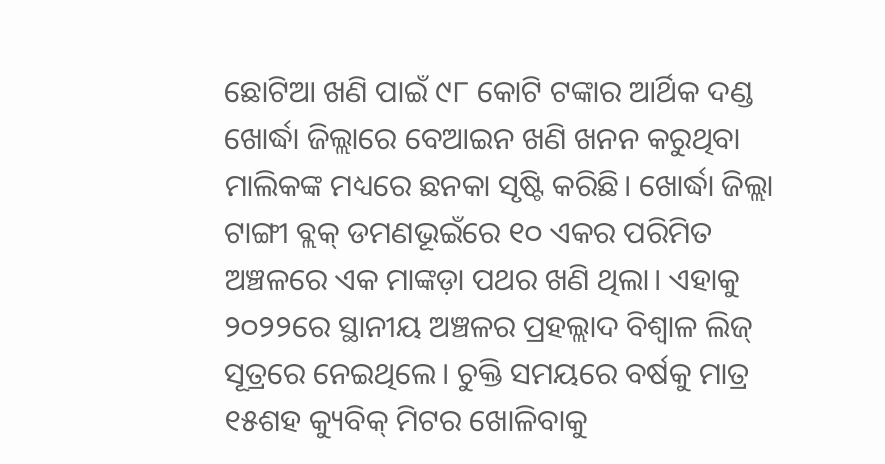ଛୋଟିଆ ଖଣି ପାଇଁ ୯୮ କୋଟି ଟଙ୍କାର ଆର୍ଥିକ ଦଣ୍ଡ ଖୋର୍ଦ୍ଧା ଜିଲ୍ଲାରେ ବେଆଇନ ଖଣି ଖନନ କରୁଥିବା ମାଲିକଙ୍କ ମଧ୍ୟରେ ଛନକା ସୃଷ୍ଟି କରିଛି। ଖୋର୍ଦ୍ଧା ଜିଲ୍ଲା ଟାଙ୍ଗୀ ବ୍ଲକ୍ ଡମଣଭୂଇଁରେ ୧୦ ଏକର ପରିମିତ ଅଞ୍ଚଳରେ ଏକ ମାଙ୍କଡ଼ା ପଥର ଖଣି ଥିଲା। ଏହାକୁ ୨୦୨୨ରେ ସ୍ଥାନୀୟ ଅଞ୍ଚଳର ପ୍ରହଲ୍ଲାଦ ବିଶ୍ବାଳ ଲିଜ୍ ସୂତ୍ରରେ ନେଇଥିଲେ। ଚୁକ୍ତି ସମୟରେ ବର୍ଷକୁ ମାତ୍ର ୧୫ଶହ କ୍ୟୁବିକ୍ ମିଟର ଖୋଳିବାକୁ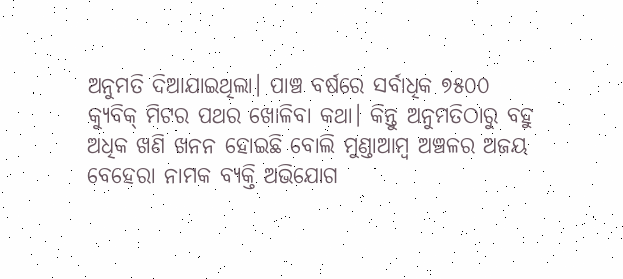ଅନୁମତି ଦିଆଯାଇଥିଲା। ପାଞ୍ଚ ବର୍ଷରେ ସର୍ବାଧିକ ୭୫୦୦ କ୍ୟୁବିକ୍ ମିଟର ପଥର ଖୋଳିବା କଥା। କିନ୍ତୁ ଅନୁମତିଠାରୁ ବହୁ ଅଧିକ ଖଣି ଖନନ ହୋଇଛି ବୋଲି ମୁଣ୍ଡାଆମ୍ବ ଅଞ୍ଚଳର ଅଜୟ ବେହେରା ନାମକ ବ୍ୟକ୍ତି ଅଭିଯୋଗ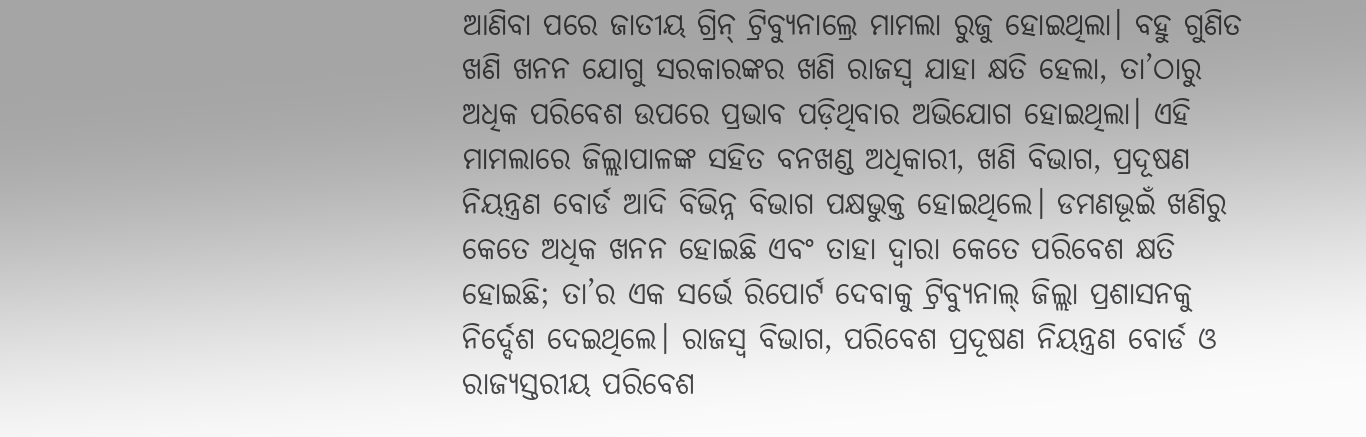ଆଣିବା ପରେ ଜାତୀୟ ଗ୍ରିନ୍ ଟ୍ରିବ୍ୟୁନାଲ୍ରେ ମାମଲା ରୁଜୁ ହୋଇଥିଲା। ବହୁ ଗୁଣିତ ଖଣି ଖନନ ଯୋଗୁ ସରକାରଙ୍କର ଖଣି ରାଜସ୍ବ ଯାହା କ୍ଷତି ହେଲା, ତା’ଠାରୁ ଅଧିକ ପରିବେଶ ଉପରେ ପ୍ରଭାବ ପଡ଼ିଥିବାର ଅଭିଯୋଗ ହୋଇଥିଲା। ଏହି ମାମଲାରେ ଜିଲ୍ଲାପାଳଙ୍କ ସହିତ ବନଖଣ୍ଡ ଅଧିକାରୀ, ଖଣି ବିଭାଗ, ପ୍ରଦୂଷଣ ନିୟନ୍ତ୍ରଣ ବୋର୍ଡ ଆଦି ବିଭିନ୍ନ ବିଭାଗ ପକ୍ଷଭୁକ୍ତ ହୋଇଥିଲେ। ଡମଣଭୂଇଁ ଖଣିରୁ କେତେ ଅଧିକ ଖନନ ହୋଇଛି ଏବଂ ତାହା ଦ୍ବାରା କେତେ ପରିବେଶ କ୍ଷତି ହୋଇଛି; ତା’ର ଏକ ସର୍ଭେ ରିପୋର୍ଟ ଦେବାକୁ ଟ୍ରିବ୍ୟୁନାଲ୍ ଜିଲ୍ଲା ପ୍ରଶାସନକୁ ନିର୍ଦ୍ଦେଶ ଦେଇଥିଲେ। ରାଜସ୍ବ ବିଭାଗ, ପରିବେଶ ପ୍ରଦୂଷଣ ନିୟନ୍ତ୍ରଣ ବୋର୍ଡ ଓ ରାଜ୍ୟସ୍ତରୀୟ ପରିବେଶ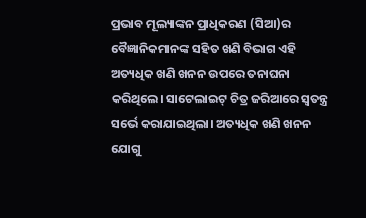ପ୍ରଭାବ ମୂଲ୍ୟାଙ୍କନ ପ୍ରାଧିକରଣ (ସିଆ)ର ବୈଜ୍ଞାନିକମାନଙ୍କ ସହିତ ଖଣି ବିଭାଗ ଏହି ଅତ୍ୟଧିକ ଖଣି ଖନନ ଉପରେ ତନାଘନା କରିଥିଲେ। ସାଟେଲାଇଟ୍ ଚିତ୍ର ଜରିଆରେ ସ୍ବତନ୍ତ୍ର ସର୍ଭେ କରାଯାଇଥିଲା। ଅତ୍ୟଧିକ ଖଣି ଖନନ ଯୋଗୁ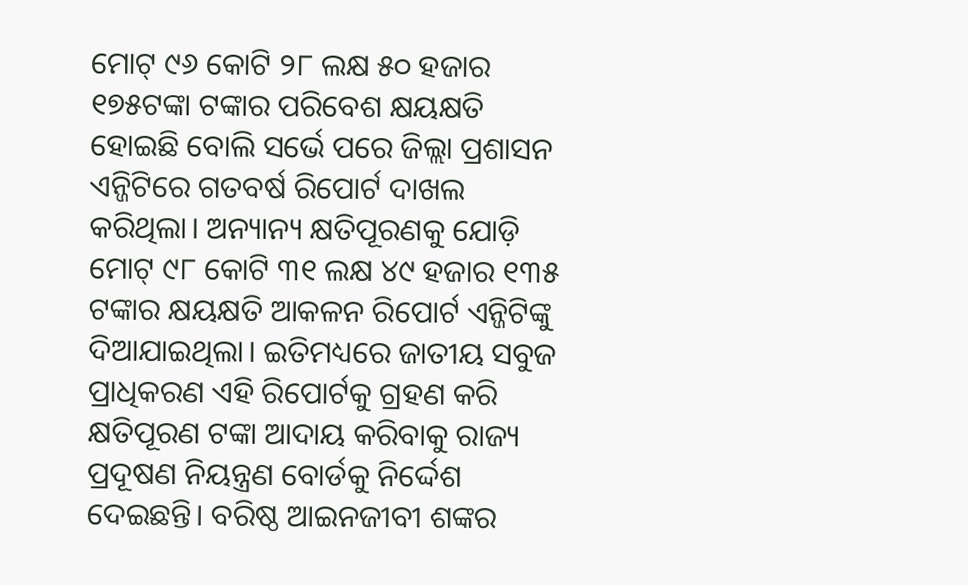ମୋଟ୍ ୯୬ କୋଟି ୨୮ ଲକ୍ଷ ୫୦ ହଜାର ୧୭୫ଟଙ୍କା ଟଙ୍କାର ପରିବେଶ କ୍ଷୟକ୍ଷତି ହୋଇଛି ବୋଲି ସର୍ଭେ ପରେ ଜିଲ୍ଲା ପ୍ରଶାସନ ଏନ୍ଜିଟିରେ ଗତବର୍ଷ ରିପୋର୍ଟ ଦାଖଲ କରିଥିଲା। ଅନ୍ୟାନ୍ୟ କ୍ଷତିପୂରଣକୁ ଯୋଡ଼ି ମୋଟ୍ ୯୮ କୋଟି ୩୧ ଲକ୍ଷ ୪୯ ହଜାର ୧୩୫ ଟଙ୍କାର କ୍ଷୟକ୍ଷତି ଆକଳନ ରିପୋର୍ଟ ଏନ୍ଜିଟିଙ୍କୁ ଦିଆଯାଇଥିଲା। ଇତିମଧ୍ୟରେ ଜାତୀୟ ସବୁଜ ପ୍ରାଧିକରଣ ଏହି ରିପୋର୍ଟକୁ ଗ୍ରହଣ କରି କ୍ଷତିପୂରଣ ଟଙ୍କା ଆଦାୟ କରିବାକୁ ରାଜ୍ୟ ପ୍ରଦୂଷଣ ନିୟନ୍ତ୍ରଣ ବୋର୍ଡକୁ ନିର୍ଦ୍ଦେଶ ଦେଇଛନ୍ତି। ବରିଷ୍ଠ ଆଇନଜୀବୀ ଶଙ୍କର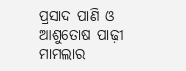ପ୍ରସାଦ ପାଣି ଓ ଆଶୁତୋଷ ପାଢ଼ୀ ମାମଲାର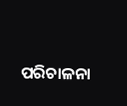ପରିଚାଳନା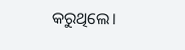କରୁଥିଲେ।